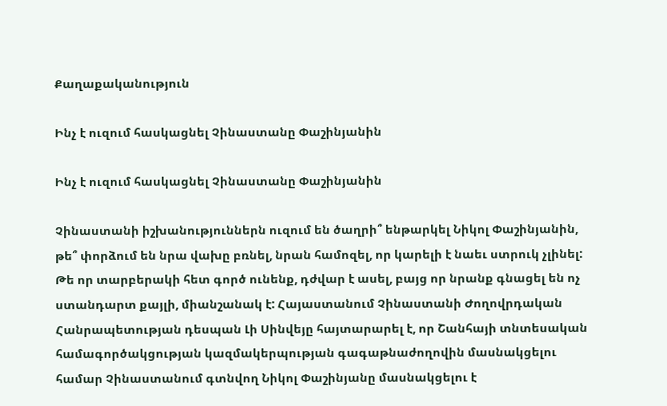Քաղաքականություն

Ինչ է ուզում հասկացնել Չինաստանը Փաշինյանին

Ինչ է ուզում հասկացնել Չինաստանը Փաշինյանին

Չինաստանի իշխանություններն ուզում են ծաղրի՞ ենթարկել Նիկոլ Փաշինյանին, թե՞ փորձում են նրա վախը բռնել, նրան համոզել, որ կարելի է նաեւ ստրուկ չլինել: Թե որ տարբերակի հետ գործ ունենք, դժվար է ասել, բայց որ նրանք գնացել են ոչ ստանդարտ քայլի, միանշանակ է: Հայաստանում Չինաստանի Ժողովրդական Հանրապետության դեսպան Լի Սինվեյը հայտարարել է, որ Շանհայի տնտեսական համագործակցության կազմակերպության գագաթնաժողովին մասնակցելու համար Չինաստանում գտնվող Նիկոլ Փաշինյանը մասնակցելու է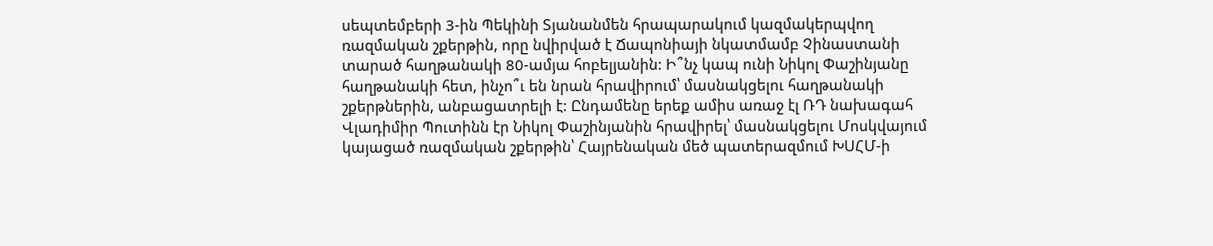սեպտեմբերի 3-ին Պեկինի Տյանանմեն հրապարակում կազմակերպվող ռազմական շքերթին, որը նվիրված է Ճապոնիայի նկատմամբ Չինաստանի տարած հաղթանակի 80-ամյա հոբելյանին: Ի՞նչ կապ ունի Նիկոլ Փաշինյանը հաղթանակի հետ, ինչո՞ւ են նրան հրավիրում՝ մասնակցելու հաղթանակի շքերթներին, անբացատրելի է: Ընդամենը երեք ամիս առաջ էլ ՌԴ նախագահ Վլադիմիր Պուտինն էր Նիկոլ Փաշինյանին հրավիրել՝ մասնակցելու Մոսկվայում կայացած ռազմական շքերթին՝ Հայրենական մեծ պատերազմում ԽՍՀՄ-ի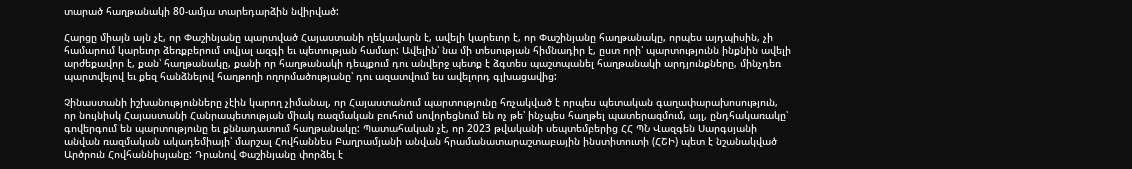տարած հաղթանակի 80-ամյա տարեդարձին նվիրված:

Հարցը միայն այն չէ, որ Փաշինյանը պարտված Հայաստանի ղեկավարն է, ավելի կարեւոր է, որ Փաշինյանը հաղթանակը, որպես այդպիսին, չի համարում կարեւոր ձեռքբերում տվյալ ազգի եւ պետության համար: Ավելին՝ նա մի տեսության հիմնադիր է, ըստ որի՝ պարտությունն ինքնին ավելի արժեքավոր է, քան՝ հաղթանակը, քանի որ հաղթանակի դեպքում դու անվերջ պետք է ձգտես պաշտպանել հաղթանակի արդյունքները, մինչդեռ պարտվելով եւ քեզ հանձնելով հաղթողի ողորմածությանը՝ դու ազատվում ես ավելորդ գլխացավից:

Չինաստանի իշխանությունները չէին կարող չիմանալ, որ Հայաստանում պարտությունը հռչակված է որպես պետական գաղափարախոսություն, որ նույնիսկ Հայաստանի Հանրապետության միակ ռազմական բուհում սովորեցնում են ոչ թե՝ ինչպես հաղթել պատերազմում, այլ, ընդհակառակը՝ գովերգում են պարտությունը եւ քննադատում հաղթանակը: Պատահական չէ, որ 2023 թվականի սեպտեմբերից ՀՀ ՊՆ Վազգեն Սարգսյանի անվան ռազմական ակադեմիայի՝ մարշալ Հովհաննես Բաղրամյանի անվան հրամանատարաշտաբային ինստիտուտի (ՀՇԻ) պետ է նշանակված Արծրուն Հովհաննիսյանը: Դրանով Փաշինյանը փորձել է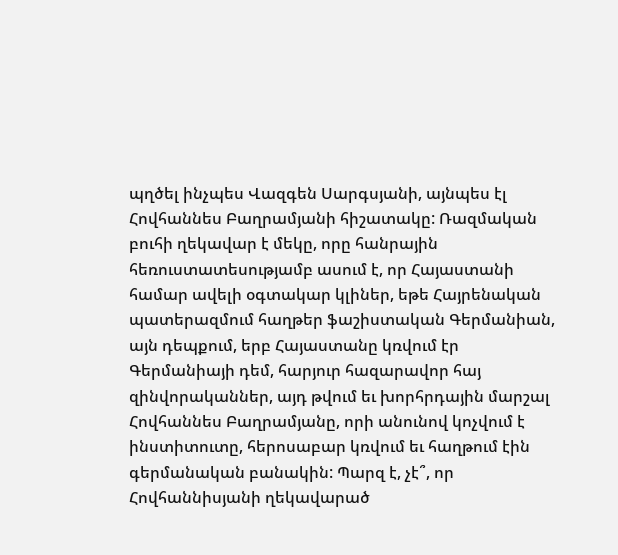պղծել ինչպես Վազգեն Սարգսյանի, այնպես էլ Հովհաննես Բաղրամյանի հիշատակը: Ռազմական բուհի ղեկավար է մեկը, որը հանրային հեռուստատեսությամբ ասում է, որ Հայաստանի համար ավելի օգտակար կլիներ, եթե Հայրենական պատերազմում հաղթեր ֆաշիստական Գերմանիան, այն դեպքում, երբ Հայաստանը կռվում էր Գերմանիայի դեմ, հարյուր հազարավոր հայ զինվորականներ, այդ թվում եւ խորհրդային մարշալ Հովհաննես Բաղրամյանը, որի անունով կոչվում է ինստիտուտը, հերոսաբար կռվում եւ հաղթում էին գերմանական բանակին: Պարզ է, չէ՞, որ Հովհաննիսյանի ղեկավարած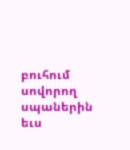բուհում սովորող սպաներին եւս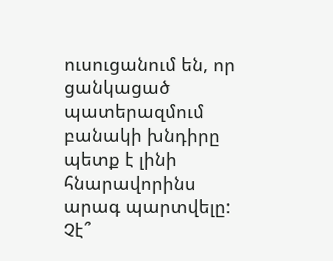ուսուցանում են, որ ցանկացած պատերազմում բանակի խնդիրը պետք է լինի հնարավորինս արագ պարտվելը: Չէ՞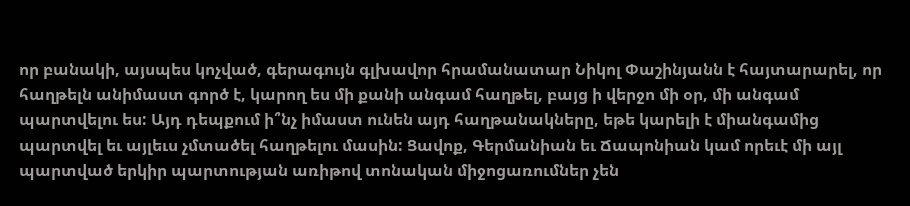որ բանակի, այսպես կոչված, գերագույն գլխավոր հրամանատար Նիկոլ Փաշինյանն է հայտարարել, որ հաղթելն անիմաստ գործ է, կարող ես մի քանի անգամ հաղթել, բայց ի վերջո մի օր, մի անգամ պարտվելու ես: Այդ դեպքում ի՞նչ իմաստ ունեն այդ հաղթանակները, եթե կարելի է միանգամից պարտվել եւ այլեւս չմտածել հաղթելու մասին: Ցավոք, Գերմանիան եւ Ճապոնիան կամ որեւէ մի այլ պարտված երկիր պարտության առիթով տոնական միջոցառումներ չեն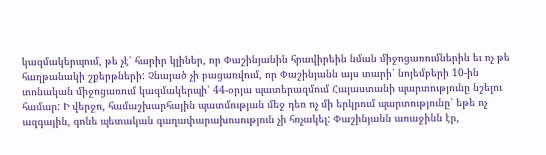կազմակերպում, թե չէ՝ հարիր կլիներ, որ Փաշինյանին հրավիրեին նման միջոցառումներին եւ ոչ թե հաղթանակի շքերթների: Չնայած չի բացառվում, որ Փաշինյանն այս տարի՝ նոյեմբերի 10-ին տոնական միջոցառում կազմակերպի՝ 44-օրյա պատերազմում Հայաստանի պարտությունը նշելու համար: Ի վերջո, համաշխարհային պատմության մեջ դեռ ոչ մի երկրում պարտությունը՝ եթե ոչ ազգային, գոնե պետական գաղափարախոսություն չի հռչակել: Փաշինյանն առաջինն էր,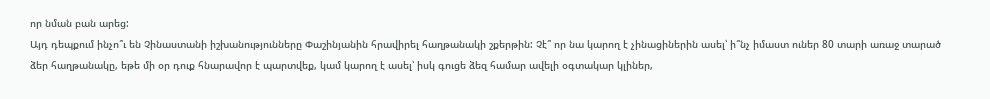որ նման բան արեց:
Այդ դեպքում ինչո՞ւ են Չինաստանի իշխանությունները Փաշինյանին հրավիրել հաղթանակի շքերթին: Չէ՞ որ նա կարող է չինացիներին ասել՝ ի՞նչ իմաստ ուներ 80 տարի առաջ տարած ձեր հաղթանակը, եթե մի օր դուք հնարավոր է պարտվեք, կամ կարող է ասել՝ իսկ գուցե ձեզ համար ավելի օգտակար կլիներ,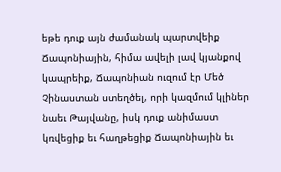եթե դուք այն ժամանակ պարտվեիք Ճապոնիային, հիմա ավելի լավ կյանքով կապրեիք, Ճապոնիան ուզում էր Մեծ Չինաստան ստեղծել, որի կազմում կլիներ նաեւ Թայվանը, իսկ դուք անիմաստ կռվեցիք եւ հաղթեցիք Ճապոնիային եւ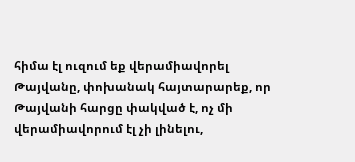հիմա էլ ուզում եք վերամիավորել Թայվանը, փոխանակ հայտարարեք, որ Թայվանի հարցը փակված է, ոչ մի վերամիավորում էլ չի լինելու,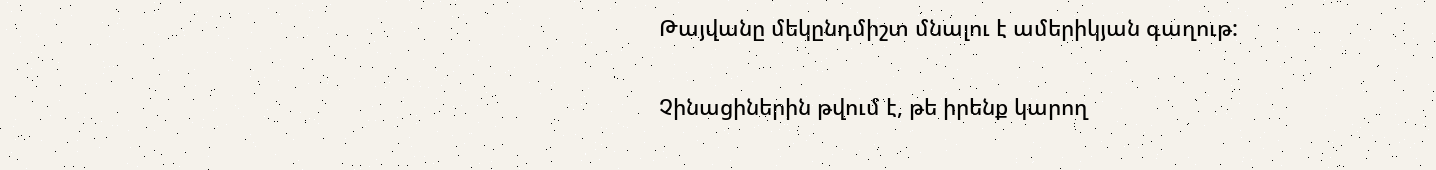Թայվանը մեկընդմիշտ մնալու է ամերիկյան գաղութ:

Չինացիներին թվում է, թե իրենք կարող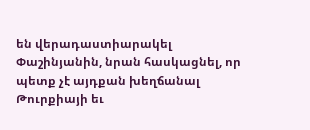են վերադաստիարակել Փաշինյանին, նրան հասկացնել, որ պետք չէ այդքան խեղճանալ Թուրքիայի եւ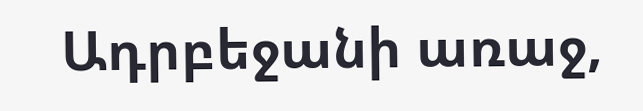Ադրբեջանի առաջ,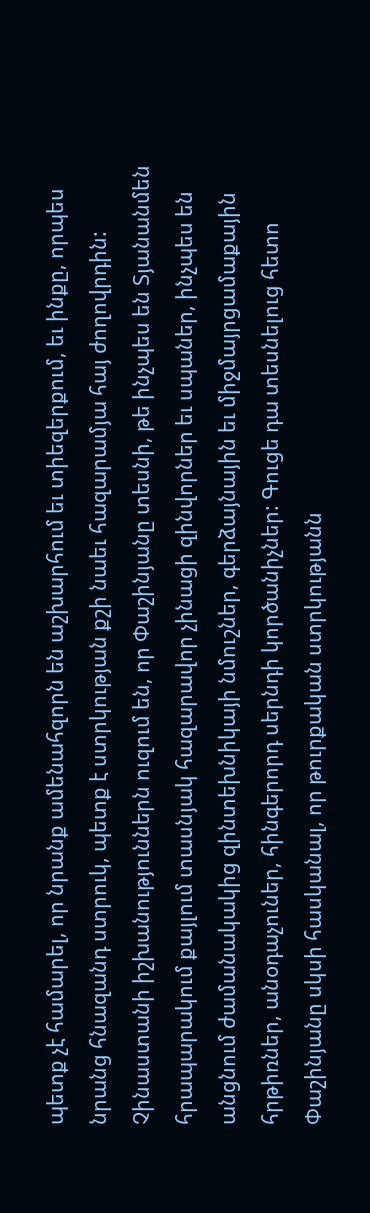պետք չէ համարել, որ նրանք ամենահզորն են աշխարհում եւ տիեզերքում, եւ ինքը, որպես նրանց հնազանդ ստրուկ, պետք է ստրկության քշի նաեւ հազարամյա հայ ժողովրդին: Չինաստանի իշխանություններն ուզում են, որ Փաշինյանը տեսնի, թե ինչպես են Տյանանմեն հրապարակում քայլում տասնյակ հազարավոր չինացի զինվորներ եւ սպաներ, ինչպես են անցնում ժամանակակից զինտեխնիկայի նմուշներ, գերձայնային եւ միջմայրցամաքային հրթիռներ, անօդաչուներ, հինգերորդ սերնդի կործանիչներ: Գուցե դա տեսնելուց հետո Փաշինյանը սկսի հասկանալ, որ թուրքական ստրկությանն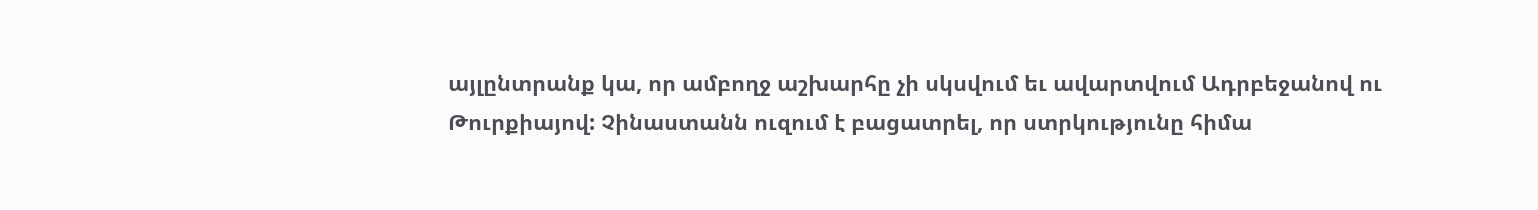այլընտրանք կա, որ ամբողջ աշխարհը չի սկսվում եւ ավարտվում Ադրբեջանով ու Թուրքիայով: Չինաստանն ուզում է բացատրել, որ ստրկությունը հիմա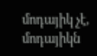մոդայիկ չէ, մոդայիկն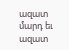ազատ մարդ եւ ազատ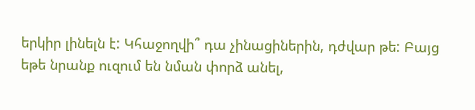երկիր լինելն է: Կհաջողվի՞ դա չինացիներին, դժվար թե: Բայց եթե նրանք ուզում են նման փորձ անել,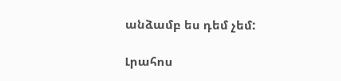անձամբ ես դեմ չեմ:

Լրահոս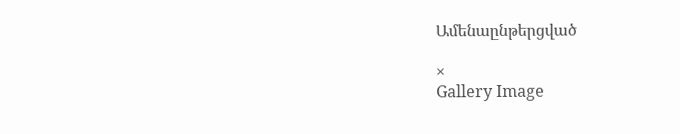Ամենաընթերցված

×
Gallery Image